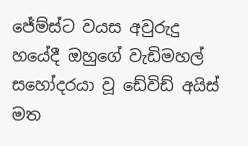ජේම්ස්ට වයස අවුරුදු හයේදී ඔහුගේ වැඩිමහල් සහෝදරයා වූ ඩේවිඩ් අයිස් මත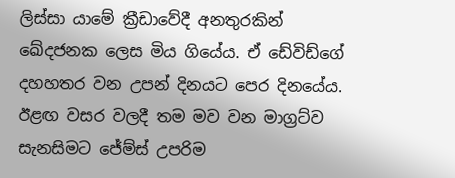ලිස්සා යාමේ ක්‍රීඩාවේදී අනතුරකින් ඛේදජනක ලෙස මිය ගියේය. ඒ ඩේවිඩ්ගේ දහහතර වන උපන් දිනයට පෙර දිනයේය. ඊළඟ වසර වලදී තම මව වන මාග්‍රට්ව සැනසිමට ජේම්ස් උපරිම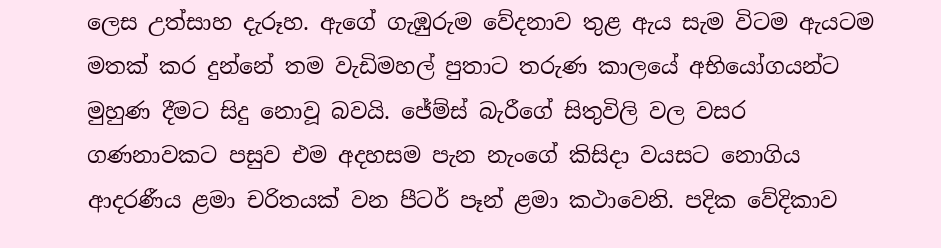ලෙස උත්සාහ දැරූහ. ඇගේ ගැඹුරුම වේදනාව තුළ ඇය සැම විටම ඇයටම මතක් කර දුන්නේ තම වැඩිමහල් පුතාට තරුණ කාලයේ අභියෝගයන්ට මුහුණ දීමට සිදු නොවූ බවයි. ජේම්ස් බැරීගේ සිතුවිලි වල වසර ගණනාවකට පසුව එම අදහසම පැන නැංගේ කිසිදා වයසට නොගිය ආදරණීය ළමා චරිතයක් වන පීටර් පෑන් ළමා කථාවෙනි. පදික වේදිකාව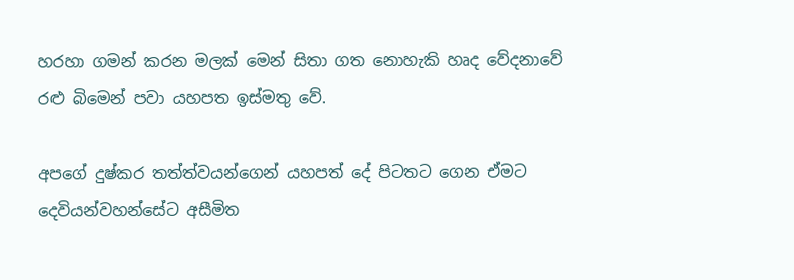හරහා ගමන් කරන මලක් මෙන් සිතා ගත නොහැකි හෘද වේදනාවේ රළු බිමෙන් පවා යහපත ඉස්මතු වේ.

අපගේ දුෂ්කර තත්ත්වයන්ගෙන් යහපත් දේ පිටතට ගෙන ඒමට දෙවියන්වහන්සේට අසීමිත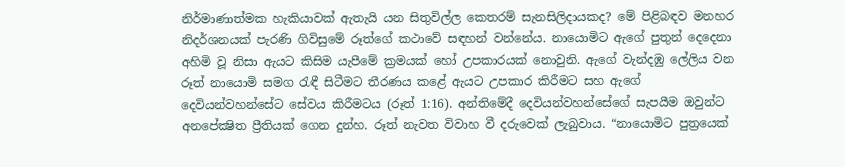නිර්මාණාත්මක හැකියාවක් ඇතැයි යන සිතුවිල්ල කෙතරම් සැනසිලිදායකද? මේ පිළිබඳව මනහර නිදර්ශනයක් පැරණි ගිවිසුමේ රූත්ගේ කථාවේ සඳහන් වන්නේය. නායොමිට ඇගේ පුතුන් දෙදෙනා අහිමි වූ නිසා ඇයට කිසිම යැපීමේ ක්‍රමයක් හෝ උපකාරයක් නොවුනි. ඇගේ වැන්දඹු ලේලිය වන රූත් නායොමි සමග රැඳී සිටීමට තීරණය කළේ ඇයට උපකාර කිරීමට සහ ඇගේ දෙවියන්වහන්සේට සේවය කිරීමටය (රූත් 1:16). අන්තිමේදී දෙවියන්වහන්සේගේ සැපයීම ඔවුන්ට අනපේක්‍ෂිත ප්‍රීතියක් ගෙන දුන්හ. රූත් නැවත විවාහ වී දරුවෙක් ලැබුවාය. “නායොමිට පුත්‍රයෙක්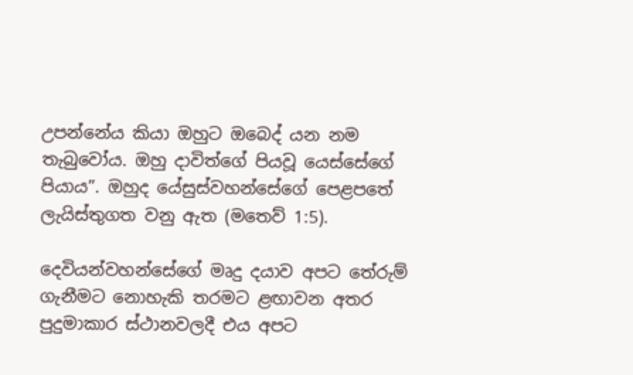උපන්නේය කියා ඔහුට ඔබෙද් යන නම තැබුවෝය. ඔහු දාවිත්ගේ පියවූ යෙස්සේගේ පියාය”. ඔහුද යේසුස්වහන්සේගේ පෙළපතේ ලැයිස්තුගත වනු ඇත (මතෙව් 1:5).

දෙවියන්වහන්සේගේ මෘදු දයාව අපට තේරුම් ගැනීමට නොහැකි තරමට ළඟාවන අතර පුදුමාකාර ස්ථානවලදී එය අපට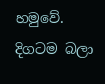හමුවේ. දිගටම බලා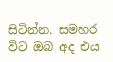සිටින්න. සමහර විට ඔබ අද එය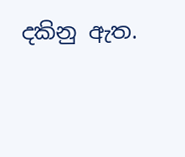දකිනු ඇත.